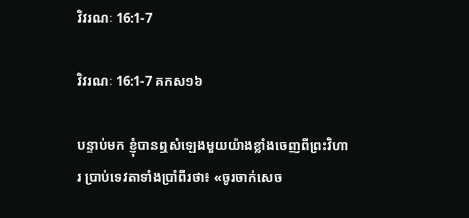វិវរណៈ 16:1-7

វិវរណៈ 16:1-7 គកស១៦

បន្ទាប់មក ខ្ញុំបានឮសំឡេងមួយយ៉ាងខ្លាំងចេញពីព្រះ‌វិហារ ប្រាប់ទេវតាទាំងប្រាំពីរថា៖ «ចូរចាក់សេច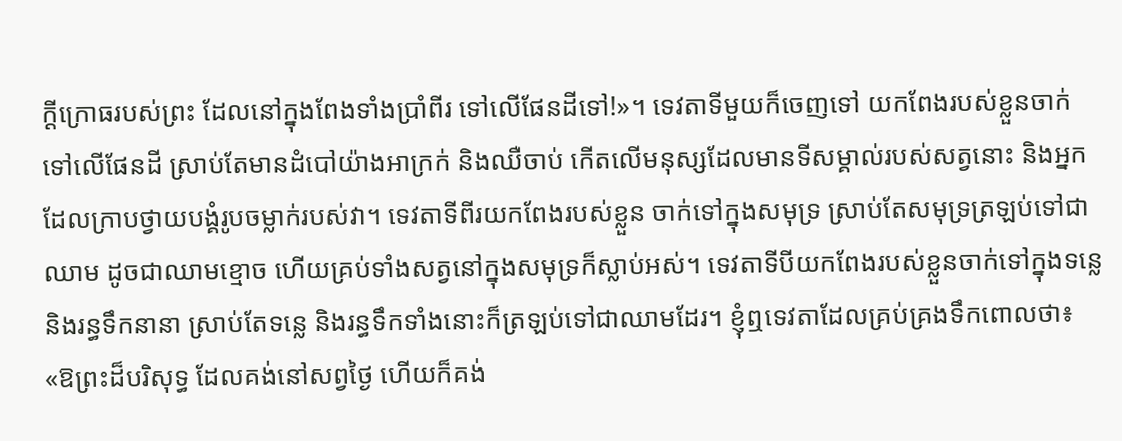ក្ដីក្រោធរបស់ព្រះ ដែលនៅក្នុងពែងទាំងប្រាំពីរ ទៅលើផែនដីទៅ!»។ ទេវតាទីមួយក៏ចេញទៅ យកពែងរបស់ខ្លួនចាក់ទៅលើផែនដី ស្រាប់តែមានដំបៅយ៉ាងអាក្រក់ និងឈឺចាប់ កើតលើមនុស្សដែលមានទីសម្គាល់របស់សត្វនោះ និងអ្នកដែលក្រាបថ្វាយបង្គំរូបចម្លាក់របស់វា។ ទេវតាទីពីរយកពែងរបស់ខ្លួន ចាក់ទៅក្នុងសមុទ្រ ស្រាប់តែសមុទ្រត្រឡប់ទៅជាឈាម ដូចជាឈាមខ្មោច ហើយគ្រប់ទាំងសត្វនៅក្នុងសមុទ្រក៏ស្លាប់អស់។ ទេវតាទីបីយកពែងរបស់ខ្លួនចាក់ទៅក្នុងទន្លេ និងរន្ធទឹកនានា ស្រាប់តែទន្លេ និងរន្ធទឹកទាំងនោះក៏ត្រឡប់ទៅជាឈាមដែរ។ ខ្ញុំឮទេវតាដែលគ្រប់គ្រងទឹកពោលថា៖ «ឱព្រះដ៏បរិសុទ្ធ ដែលគង់នៅសព្វថ្ងៃ ហើយក៏គង់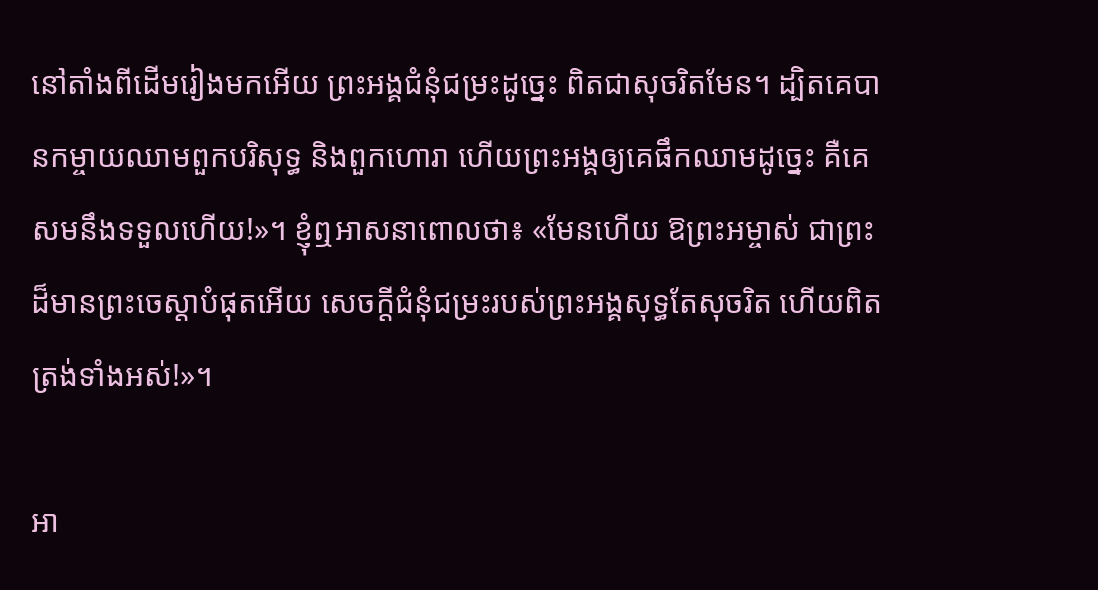នៅតាំងពីដើមរៀងមកអើយ ព្រះ‌អង្គជំនុំ‌ជម្រះដូច្នេះ ពិតជាសុចរិតមែន។ ដ្បិតគេបានកម្ចាយឈាមពួកបរិសុទ្ធ និងពួកហោរា ហើយព្រះ‌អង្គឲ្យគេផឹកឈាមដូច្នេះ គឺគេសមនឹងទទួលហើយ!»។ ខ្ញុំឮអាសនាពោលថា៖ «មែនហើយ ឱព្រះ‌អម្ចាស់ ជាព្រះដ៏មានព្រះ‌ចេស្តាបំផុតអើយ សេចក្ដីជំនុំ‌ជម្រះរបស់ព្រះ‌អង្គសុទ្ធតែសុចរិត ហើយពិតត្រង់ទាំងអស់!»។

អា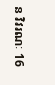ន វិវរណៈ 16